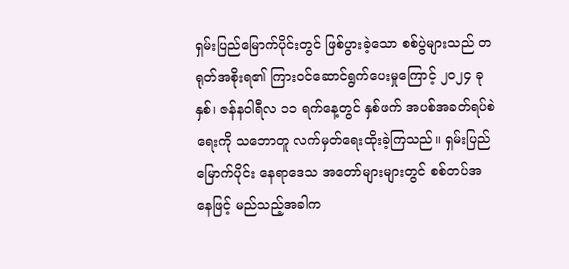ရှမ်းပြည်မြောက်ပိုင်းတွင် ဖြစ်ပွားခဲ့သော စစ်ပွဲများသည် တရုတ်အစိုးရ၏ ကြားဝင်ဆောင်ရွက်ပေးမှုကြောင့် ၂၀၂၄ ခုနှစ်၊ ဇန်နဝါရီလ ၁၁ ရက်နေ့တွင် နှစ်ဖက် အပစ်အခတ်ရပ်စဲရေးကို သဘောတူ လက်မှတ်ရေးထိုးခဲ့ကြသည်။ ရှမ်းပြည်မြောက်ပိုင်း နေရာဒေသ အတော်များများတွင် စစ်တပ်အနေဖြင့် မည်သည့်အခါက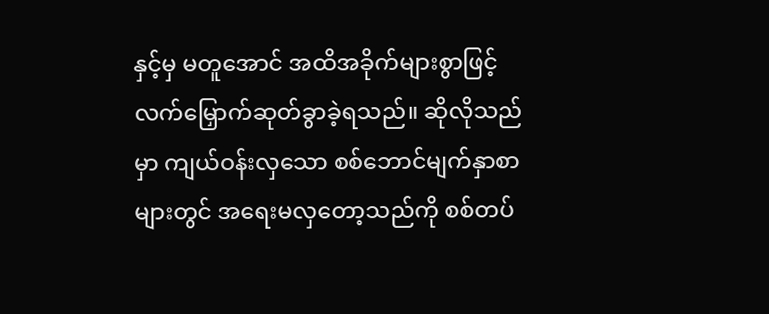နှင့်မှ မတူအောင် အထိအခိုက်များစွာဖြင့် လက်မြှောက်ဆုတ်ခွာခဲ့ရသည်။ ဆိုလိုသည်မှာ ကျယ်ဝန်းလှသော စစ်ဘောင်မျက်နှာစာများတွင် အရေးမလှတော့သည်ကို စစ်တပ်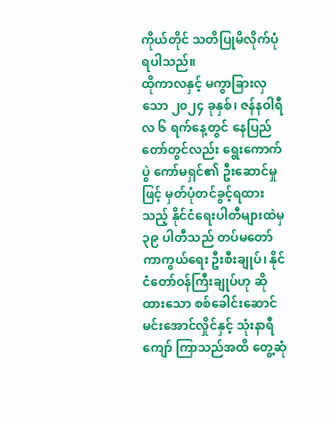ကိုယ်တိုင် သတိပြုမိလိုက်ပုံရပါသည်။
ထိုကာလနှင့် မကွာခြားလှသော ၂၀၂၄ ခုနှစ်၊ ဇန်နဝါရီလ ၆ ရက်နေ့တွင် နေပြည်တော်တွင်လည်း ရွေးကောက်ပွဲ ကော်မရှင်၏ ဦးဆောင်မှုဖြင့် မှတ်ပုံတင်ခွင့်ရထားသည့် နိုင်ငံရေးပါတီများထဲမှ ၃၉ ပါတီသည် တပ်မတော်ကာကွယ်ရေး ဦးစီးချုပ်၊ နိုင်ငံတော်ဝန်ကြီးချုပ်ဟု ဆိုထားသော စစ်ခေါင်းဆောင် မင်းအောင်လှိုင်နှင့် သုံးနာရီကျော် ကြာသည်အထိ တွေ့ဆုံ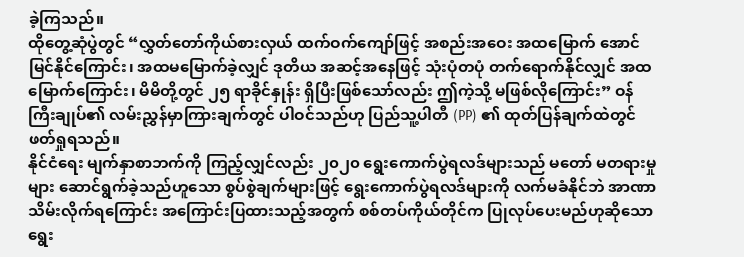ခဲ့ကြသည်။
ထိုတွေ့ဆုံပွဲတွင် “လွှတ်တော်ကိုယ်စားလှယ် ထက်ဝက်ကျော်ဖြင့် အစည်းအဝေး အထမြောက် အောင်မြင်နိုင်ကြောင်း၊ အထမမြောက်ခဲ့လျှင် ဒုတိယ အဆင့်အနေဖြင့် သုံးပုံတပုံ တက်ရောက်နိုင်လျှင် အထမြောက်ကြောင်း၊ မိမိတို့တွင် ၂၅ ရာခိုင်နှုန်း ရှိပြီးဖြစ်သော်လည်း ဤကဲ့သို့ မဖြစ်လိုကြောင်း” ဝန်ကြီးချုပ်၏ လမ်းညွှန်မှာကြားချက်တွင် ပါဝင်သည်ဟု ပြည်သူ့ပါတီ (PP) ၏ ထုတ်ပြန်ချက်ထဲတွင် ဖတ်ရှုရသည်။
နိုင်ငံရေး မျက်နှာစာဘက်ကို ကြည့်လျှင်လည်း ၂၀၂၀ ရွေးကောက်ပွဲရလဒ်များသည် မတော် မတရားမှုများ ဆောင်ရွက်ခဲ့သည်ဟူသော စွပ်စွဲချက်များဖြင့် ရွေးကောက်ပွဲရလဒ်များကို လက်မခံနိုင်ဘဲ အာဏာသိမ်းလိုက်ရကြောင်း အကြောင်းပြထားသည့်အတွက် စစ်တပ်ကိုယ်တိုင်က ပြုလုပ်ပေးမည်ဟုဆိုသော ရွေး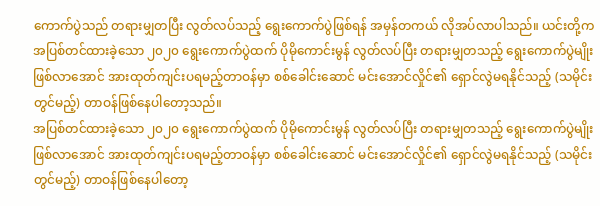ကောက်ပွဲသည် တရားမျှတပြီး လွတ်လပ်သည့် ရွေးကောက်ပွဲဖြစ်ရန် အမှန်တကယ် လိုအပ်လာပါသည်။ ယင်းတို့က အပြစ်တင်ထားခဲ့သော ၂၀၂၀ ရွေးကောက်ပွဲထက် ပိုမိုကောင်းမွန် လွတ်လပ်ပြီး တရားမျှတသည့် ရွေးကောက်ပွဲမျိုး ဖြစ်လာအောင် အားထုတ်ကျင်းပရမည့်တာဝန်မှာ စစ်ခေါင်းဆောင် မင်းအောင်လှိုင်၏ ရှောင်လွဲမရနိုင်သည့် (သမိုင်းတွင်မည့်) တာဝန်ဖြစ်နေပါတော့သည်။
အပြစ်တင်ထားခဲ့သော ၂၀၂၀ ရွေးကောက်ပွဲထက် ပိုမိုကောင်းမွန် လွတ်လပ်ပြီး တရားမျှတသည့် ရွေးကောက်ပွဲမျိုး ဖြစ်လာအောင် အားထုတ်ကျင်းပရမည့်တာဝန်မှာ စစ်ခေါင်းဆောင် မင်းအောင်လှိုင်၏ ရှောင်လွဲမရနိုင်သည့် (သမိုင်းတွင်မည့်) တာဝန်ဖြစ်နေပါတော့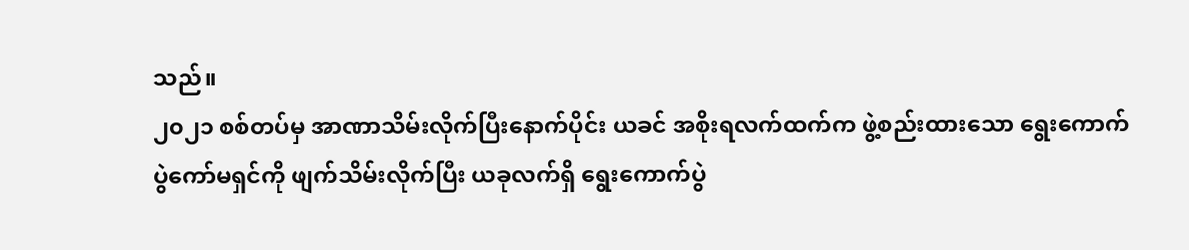သည်။
၂၀၂၁ စစ်တပ်မှ အာဏာသိမ်းလိုက်ပြီးနောက်ပိုင်း ယခင် အစိုးရလက်ထက်က ဖွဲ့စည်းထားသော ရွေးကောက်ပွဲကော်မရှင်ကို ဖျက်သိမ်းလိုက်ပြီး ယခုလက်ရှိ ရွေးကောက်ပွဲ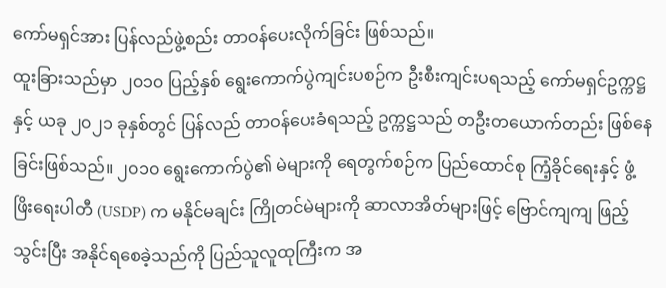ကော်မရှင်အား ပြန်လည်ဖွဲ့စည်း တာဝန်ပေးလိုက်ခြင်း ဖြစ်သည်။
ထူးခြားသည်မှာ ၂၀၁၀ ပြည့်နှစ် ရွေးကောက်ပွဲကျင်းပစဉ်က ဦးစီးကျင်းပရသည့် ကော်မရှင်ဥက္ကဋ္ဌနှင့် ယခု ၂၀၂၁ ခုနှစ်တွင် ပြန်လည် တာဝန်ပေးခံရသည့် ဥက္ကဋ္ဌသည် တဦးတယောက်တည်း ဖြစ်နေခြင်းဖြစ်သည်။ ၂၀၁၀ ရွေးကောက်ပွဲ၏ မဲများကို ရေတွက်စဉ်က ပြည်ထောင်စု ကြံ့ခိုင်ရေးနှင့် ဖွံ့ဖြိးရေးပါတီ (USDP) က မနိုင်မချင်း ကြိုတင်မဲများကို ဆာလာအိတ်များဖြင့် ဗြောင်ကျကျ ဖြည့်သွင်းပြီး အနိုင်ရစေခဲ့သည်ကို ပြည်သူလူထုကြီးက အ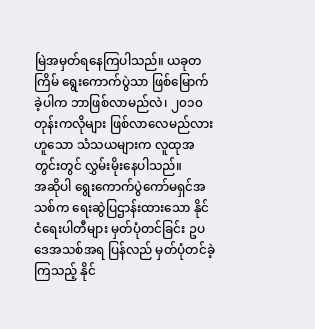မြဲအမှတ်ရနေကြပါသည်။ ယခုတကြိမ် ရွေးကောက်ပွဲသာ ဖြစ်မြောက်ခဲ့ပါက ဘာဖြစ်လာမည်လဲ၊ ၂၀၁၀ တုန်းကလိုများ ဖြစ်လာလေမည်လားဟူသော သံသယများက လူထုအတွင်းတွင် လွှမ်းမိုးနေပါသည်။
အဆိုပါ ရွေးကောက်ပွဲကော်မရှင်အသစ်က ရေးဆွဲပြဌာန်းထားသော နိုင်ငံရေးပါတီများ မှတ်ပုံတင်ခြင်း ဥပဒေအသစ်အရ ပြန်လည် မှတ်ပုံတင်ခဲ့ကြသည့် နိုင်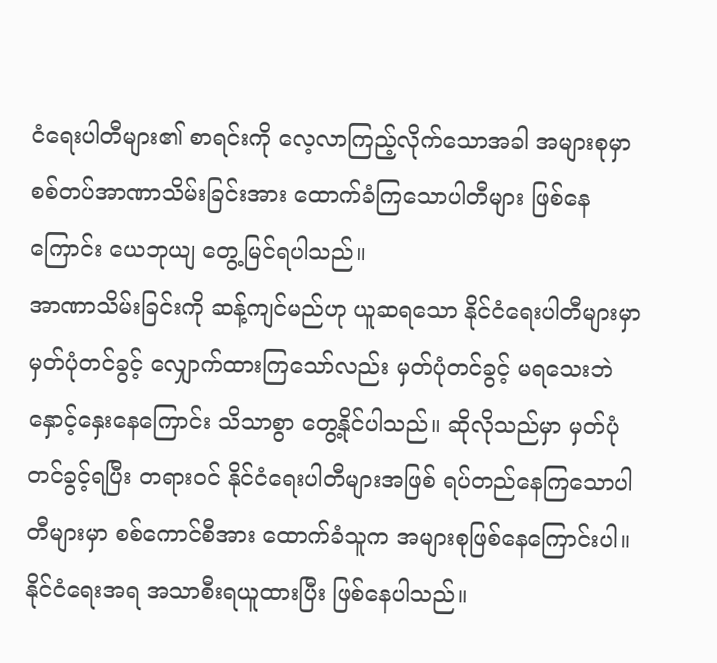ငံရေးပါတီများ၏ စာရင်းကို လေ့လာကြည့်လိုက်သောအခါ အများစုမှာ စစ်တပ်အာဏာသိမ်းခြင်းအား ထောက်ခံကြသောပါတီများ ဖြစ်နေကြောင်း ယေဘုယျ တွေ့မြင်ရပါသည်။
အာဏာသိမ်းခြင်းကို ဆန့်ကျင်မည်ဟု ယူဆရသော နိုင်ငံရေးပါတီများမှာ မှတ်ပုံတင်ခွင့် လျှောက်ထားကြသော်လည်း မှတ်ပုံတင်ခွင့် မရသေးဘဲ နှောင့်နှေးနေကြောင်း သိသာစွာ တွေ့နိုင်ပါသည်။ ဆိုလိုသည်မှာ မှတ်ပုံတင်ခွင့်ရပြီး တရားဝင် နိုင်ငံရေးပါတီများအဖြစ် ရပ်တည်နေကြသောပါတီများမှာ စစ်ကောင်စီအား ထောက်ခံသူက အများစုဖြစ်နေကြောင်းပါ။ နိုင်ငံရေးအရ အသာစီးရယူထားပြီး ဖြစ်နေပါသည်။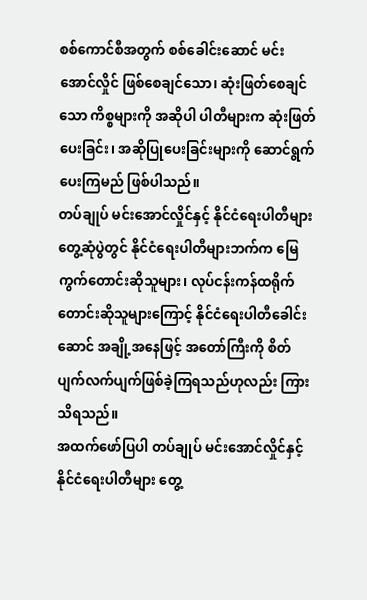စစ်ကောင်စီအတွက် စစ်ခေါင်းဆောင် မင်းအောင်လှိုင် ဖြစ်စေချင်သော၊ ဆုံးဖြတ်စေချင်သော ကိစ္စများကို အဆိုပါ ပါတီများက ဆုံးဖြတ်ပေးခြင်း၊ အဆိုပြုပေးခြင်းများကို ဆောင်ရွက်ပေးကြမည် ဖြစ်ပါသည်။
တပ်ချုပ် မင်းအောင်လှိုင်နှင့် နိုင်ငံရေးပါတီများ တွေ့ဆုံပွဲတွင် နိုင်ငံရေးပါတီများဘက်က မြေကွက်တောင်းဆိုသူများ၊ လုပ်ငန်းကန်ထရိုက် တောင်းဆိုသူများကြောင့် နိုင်ငံရေးပါတီခေါင်းဆောင် အချို့အနေဖြင့် အတော်ကြီးကို စိတ်ပျက်လက်ပျက်ဖြစ်ခဲ့ကြရသည်ဟုလည်း ကြားသိရသည်။
အထက်ဖော်ပြပါ တပ်ချုပ် မင်းအောင်လှိုင်နှင့် နိုင်ငံရေးပါတီများ တွေ့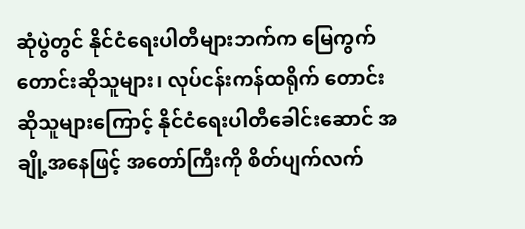ဆုံပွဲတွင် နိုင်ငံရေးပါတီများဘက်က မြေကွက်တောင်းဆိုသူများ၊ လုပ်ငန်းကန်ထရိုက် တောင်းဆိုသူများကြောင့် နိုင်ငံရေးပါတီခေါင်းဆောင် အချို့အနေဖြင့် အတော်ကြီးကို စိတ်ပျက်လက်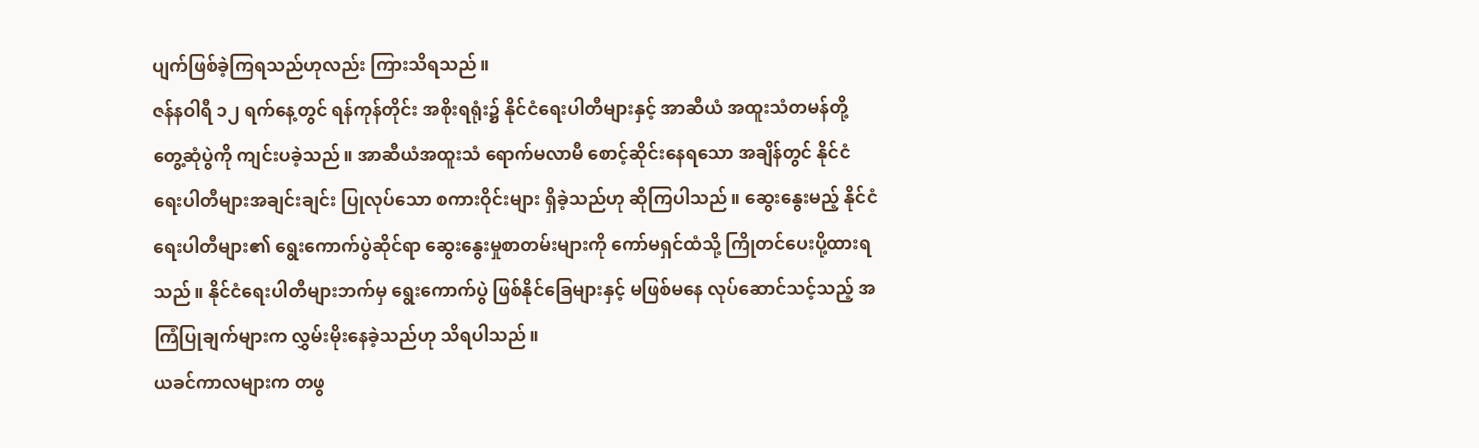ပျက်ဖြစ်ခဲ့ကြရသည်ဟုလည်း ကြားသိရသည်။
ဇန်နဝါရီ ၁၂ ရက်နေ့တွင် ရန်ကုန်တိုင်း အစိုးရရုံး၌ နိုင်ငံရေးပါတီများနှင့် အာဆီယံ အထူးသံတမန်တို့ တွေ့ဆုံပွဲကို ကျင်းပခဲ့သည်။ အာဆီယံအထူးသံ ရောက်မလာမီ စောင့်ဆိုင်းနေရသော အချိန်တွင် နိုင်ငံရေးပါတီများအချင်းချင်း ပြုလုပ်သော စကားဝိုင်းများ ရှိခဲ့သည်ဟု ဆိုကြပါသည်။ ဆွေးနွေးမည့် နိုင်ငံရေးပါတီများ၏ ရွေးကောက်ပွဲဆိုင်ရာ ဆွေးနွေးမှုစာတမ်းများကို ကော်မရှင်ထံသို့ ကြိုတင်ပေးပို့ထားရသည်။ နိုင်ငံရေးပါတီများဘက်မှ ရွေးကောက်ပွဲ ဖြစ်နိုင်ခြေများနှင့် မဖြစ်မနေ လုပ်ဆောင်သင့်သည့် အကြံပြုချက်များက လွှမ်းမိုးနေခဲ့သည်ဟု သိရပါသည်။
ယခင်ကာလများက တဖွ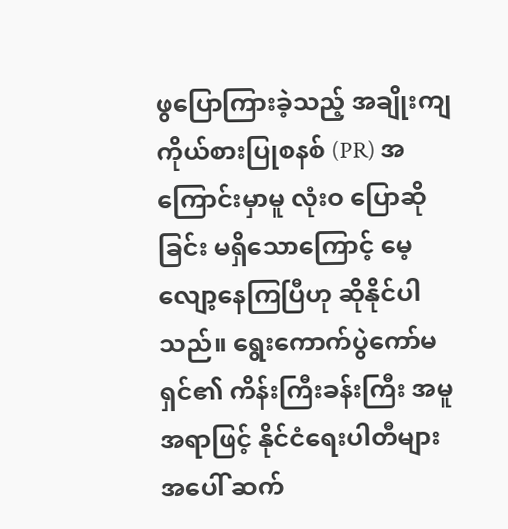ဖွပြောကြားခဲ့သည့် အချိုးကျ ကိုယ်စားပြုစနစ် (PR) အကြောင်းမှာမူ လုံးဝ ပြောဆိုခြင်း မရှိသောကြောင့် မေ့လျော့နေကြပြီဟု ဆိုနိုင်ပါသည်။ ရွေးကောက်ပွဲကော်မရှင်၏ ကိန်းကြီးခန်းကြီး အမူအရာဖြင့် နိုင်ငံရေးပါတီများအပေါ် ဆက်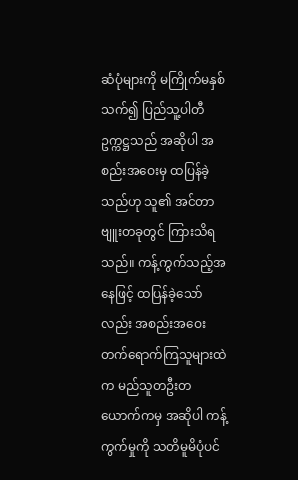ဆံပုံများကို မကြိုက်မနှစ်သက်၍ ပြည်သူ့ပါတီဥက္ကဋ္ဌသည် အဆိုပါ အစည်းအဝေးမှ ထပြန်ခဲ့သည်ဟု သူ၏ အင်တာဗျူးတခုတွင် ကြားသိရသည်။ ကန့်ကွက်သည့်အနေဖြင့် ထပြန်ခဲ့သော်လည်း အစည်းအဝေး တက်ရောက်ကြသူများထဲက မည်သူတဦးတယောက်ကမှ အဆိုပါ ကန့်ကွက်မှုကို သတိမူမိပုံပင်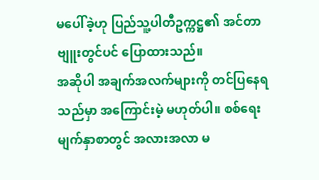မပေါ်ခဲ့ဟု ပြည်သူ့ပါတီဥက္ကဋ္ဌ၏ အင်တာဗျူးတွင်ပင် ပြောထားသည်။
အဆိုပါ အချက်အလက်များကို တင်ပြနေရသည်မှာ အကြောင်းမဲ့ မဟုတ်ပါ။ စစ်ရေးမျက်နှာစာတွင် အလားအလာ မ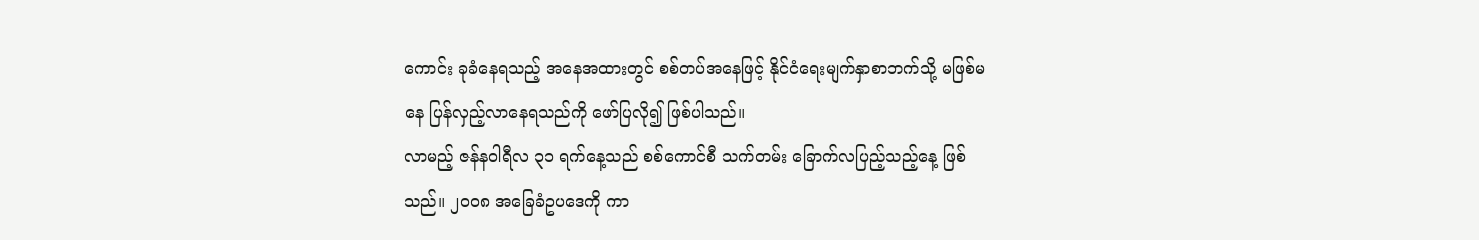ကောင်း ခုခံနေရသည့် အနေအထားတွင် စစ်တပ်အနေဖြင့် နိုင်ငံရေးမျက်နှာစာဘက်သို့ မဖြစ်မနေ ပြန်လှည့်လာနေရသည်ကို ဖော်ပြလို၍ ဖြစ်ပါသည်။
လာမည့် ဇန်နဝါရီလ ၃၁ ရက်နေ့သည် စစ်ကောင်စီ သက်တမ်း ခြောက်လပြည့်သည့်နေ့ ဖြစ်သည်။ ၂၀၀၈ အခြေခံဥပဒေကို ကာ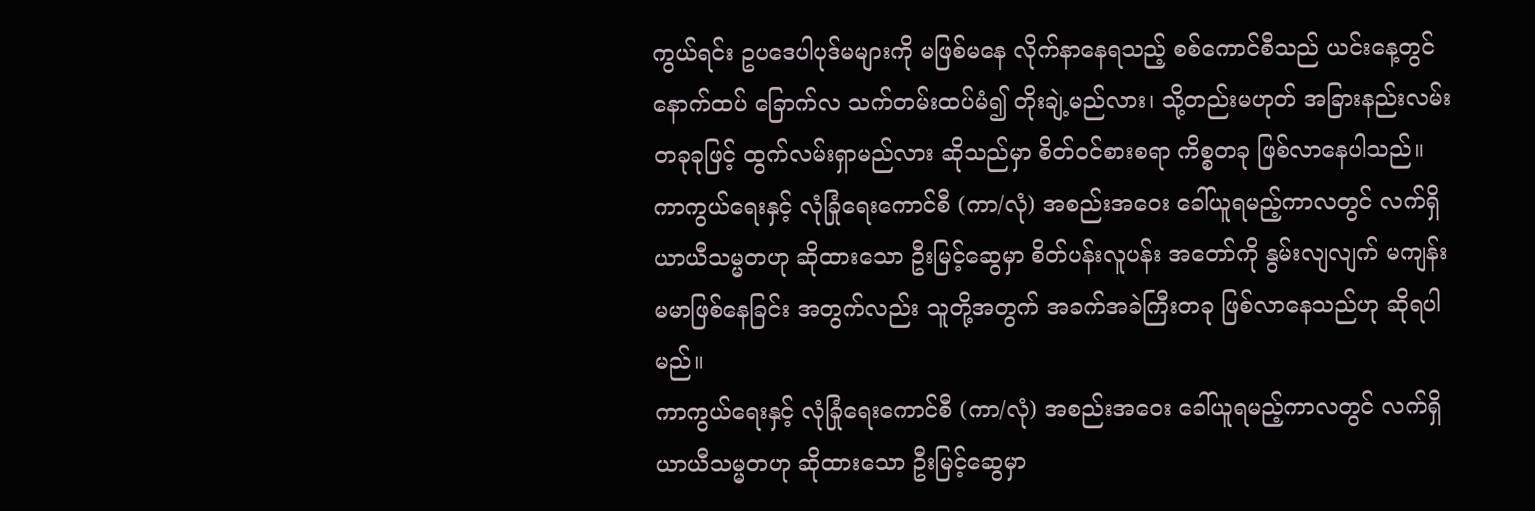ကွယ်ရင်း ဥပဒေပါပုဒ်မများကို မဖြစ်မနေ လိုက်နာနေရသည့် စစ်ကောင်စီသည် ယင်းနေ့တွင် နောက်ထပ် ခြောက်လ သက်တမ်းထပ်မံ၍ တိုးချဲ့မည်လား၊ သို့တည်းမဟုတ် အခြားနည်းလမ်းတခုခုဖြင့် ထွက်လမ်းရှာမည်လား ဆိုသည်မှာ စိတ်ဝင်စားစရာ ကိစ္စတခု ဖြစ်လာနေပါသည်။
ကာကွယ်ရေးနှင့် လုံခြုံရေးကောင်စီ (ကာ/လုံ) အစည်းအဝေး ခေါ်ယူရမည့်ကာလတွင် လက်ရှိ ယာယီသမ္မတဟု ဆိုထားသော ဦးမြင့်ဆွေမှာ စိတ်ပန်းလူပန်း အတော်ကို နွမ်းလျလျက် မကျန်းမမာဖြစ်နေခြင်း အတွက်လည်း သူတို့အတွက် အခက်အခဲကြီးတခု ဖြစ်လာနေသည်ဟု ဆိုရပါမည်။
ကာကွယ်ရေးနှင့် လုံခြုံရေးကောင်စီ (ကာ/လုံ) အစည်းအဝေး ခေါ်ယူရမည့်ကာလတွင် လက်ရှိ ယာယီသမ္မတဟု ဆိုထားသော ဦးမြင့်ဆွေမှာ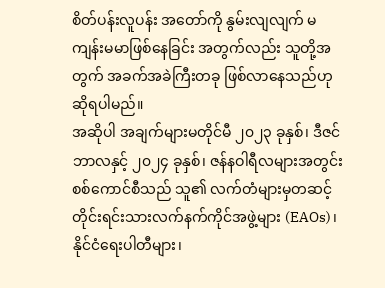စိတ်ပန်းလူပန်း အတော်ကို နွမ်းလျလျက် မကျန်းမမာဖြစ်နေခြင်း အတွက်လည်း သူတို့အတွက် အခက်အခဲကြီးတခု ဖြစ်လာနေသည်ဟု ဆိုရပါမည်။
အဆိုပါ အချက်များမတိုင်မီ ၂၀၂၃ ခုနှစ်၊ ဒီဇင်ဘာလနှင့် ၂၀၂၄ ခုနှစ်၊ ဇန်နဝါရီလများအတွင်း စစ်ကောင်စီသည် သူ၏ လက်တံများမှတဆင့် တိုင်းရင်းသားလက်နက်ကိုင်အဖွဲ့များ (EAOs)၊ နိုင်ငံရေးပါတီများ၊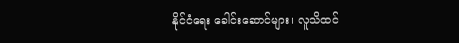နိုင်ငံရေး ခေါင်းဆောင်များ၊ လူသိထင်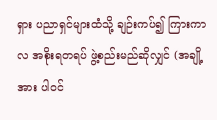ရှား ပညာရှင်များထံသို့ ချဉ်းကပ်၍ ကြားကာလ အစိုးရတရပ် ဖွဲ့စည်းမည်ဆိုလျှင် (အချို့အား ပါဝင်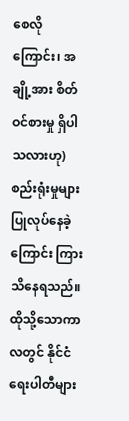စေလိုကြောင်း၊ အချို့အား စိတ်ဝင်စားမှု ရှိပါသလားဟု) စည်းရုံးမှုများ ပြုလုပ်နေခဲ့ကြောင်း ကြားသိနေရသည်။
ထိုသို့သောကာလတွင် နိုင်ငံရေးပါတီများ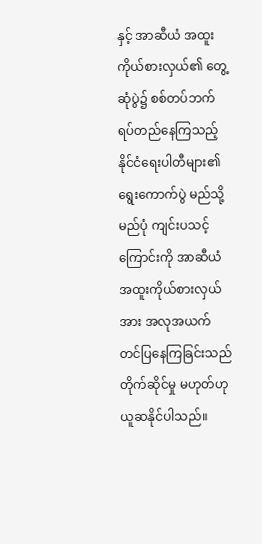နှင့် အာဆီယံ အထူးကိုယ်စားလှယ်၏ တွေ့ဆုံပွဲ၌ စစ်တပ်ဘက် ရပ်တည်နေကြသည့် နိုင်ငံရေးပါတီများ၏ ရွေးကောက်ပွဲ မည်သို့မည်ပုံ ကျင်းပသင့်ကြောင်းကို အာဆီယံ အထူးကိုယ်စားလှယ်အား အလုအယက် တင်ပြနေကြခြင်းသည် တိုက်ဆိုင်မှု မဟုတ်ဟု ယူဆနိုင်ပါသည်။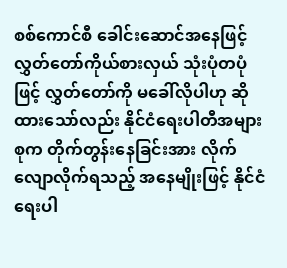စစ်ကောင်စီ ခေါင်းဆောင်အနေဖြင့် လွှတ်တော်ကိုယ်စားလှယ် သုံးပုံတပုံဖြင့် လွှတ်တော်ကို မခေါ်လိုပါဟု ဆိုထားသော်လည်း နိုင်ငံရေးပါတီအများစုက တိုက်တွန်းနေခြင်းအား လိုက်လျောလိုက်ရသည့် အနေမျိုးဖြင့် နိုင်ငံရေးပါ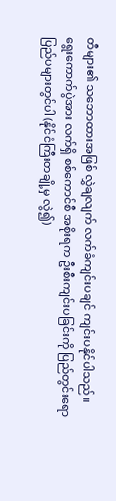တီများ၏ သဘောထားအဖြစ် လွှဲချလျက် လက်ခံကျင်းပချင် ကျင်းပနိုင်ပါသည်။
ရွေးကောက်ပွဲအား လက်ရှိ စစ်ကောင်စီ အစိုးရက ဦးစီးကျင်းပခြင်းကို ပြည်တွင်းရော ပြည်ပများတွင်ပါ (နိုင်ငံကြီးတချို့မှ လွဲ၍)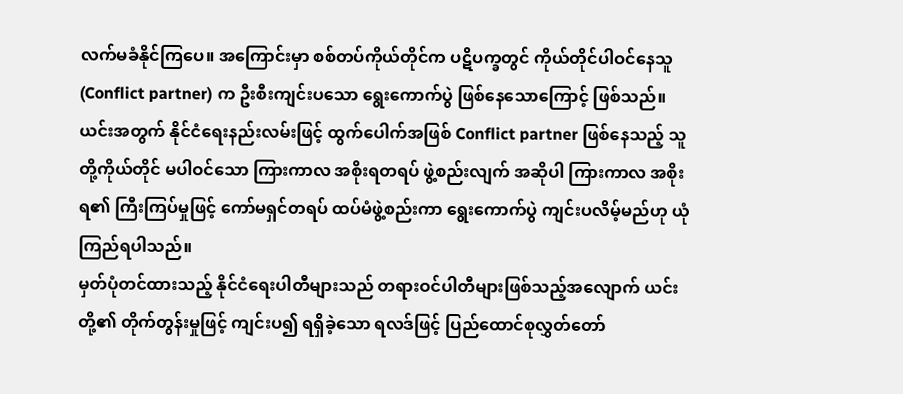လက်မခံနိုင်ကြပေ။ အကြောင်းမှာ စစ်တပ်ကိုယ်တိုင်က ပဋိပက္ခတွင် ကိုယ်တိုင်ပါဝင်နေသူ (Conflict partner) က ဦးစီးကျင်းပသော ရွေးကောက်ပွဲ ဖြစ်နေသောကြောင့် ဖြစ်သည်။
ယင်းအတွက် နိုင်ငံရေးနည်းလမ်းဖြင့် ထွက်ပေါက်အဖြစ် Conflict partner ဖြစ်နေသည့် သူတို့ကိုယ်တိုင် မပါဝင်သော ကြားကာလ အစိုးရတရပ် ဖွဲ့စည်းလျက် အဆိုပါ ကြားကာလ အစိုးရ၏ ကြီးကြပ်မှုဖြင့် ကော်မရှင်တရပ် ထပ်မံဖွဲ့စည်းကာ ရွေးကောက်ပွဲ ကျင်းပလိမ့်မည်ဟု ယုံကြည်ရပါသည်။
မှတ်ပုံတင်ထားသည့် နိုင်ငံရေးပါတီများသည် တရားဝင်ပါတီများဖြစ်သည့်အလျောက် ယင်းတို့၏ တိုက်တွန်းမှုဖြင့် ကျင်းပ၍ ရရှိခဲ့သော ရလဒ်ဖြင့် ပြည်ထောင်စုလွှတ်တော်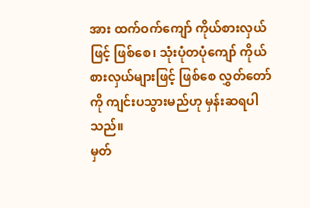အား ထက်ဝက်ကျော် ကိုယ်စားလှယ်ဖြင့် ဖြစ်စေ၊ သုံးပုံတပုံကျော် ကိုယ်စားလှယ်များဖြင့် ဖြစ်စေ လွှတ်တော်ကို ကျင်းပသွားမည်ဟု မှန်းဆရပါသည်။
မှတ်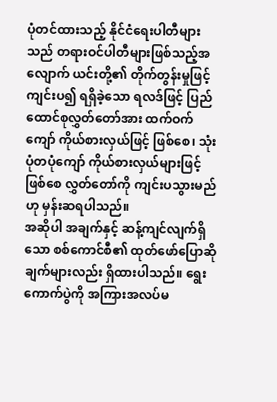ပုံတင်ထားသည့် နိုင်ငံရေးပါတီများသည် တရားဝင်ပါတီများဖြစ်သည့်အလျောက် ယင်းတို့၏ တိုက်တွန်းမှုဖြင့် ကျင်းပ၍ ရရှိခဲ့သော ရလဒ်ဖြင့် ပြည်ထောင်စုလွှတ်တော်အား ထက်ဝက်ကျော် ကိုယ်စားလှယ်ဖြင့် ဖြစ်စေ၊ သုံးပုံတပုံကျော် ကိုယ်စားလှယ်များဖြင့် ဖြစ်စေ လွှတ်တော်ကို ကျင်းပသွားမည်ဟု မှန်းဆရပါသည်။
အဆိုပါ အချက်နှင့် ဆန့်ကျင်လျက်ရှိသော စစ်ကောင်စီ၏ ထုတ်ဖော်ပြောဆိုချက်များလည်း ရှိထားပါသည်။ ရွေးကောက်ပွဲကို အကြားအလပ်မ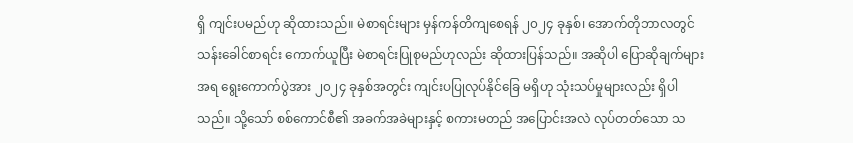ရှိ ကျင်းပမည်ဟု ဆိုထားသည်။ မဲစာရင်းများ မှန်ကန်တိကျစေရန် ၂၀၂၄ ခုနှစ်၊ အောက်တိုဘာလတွင် သန်းခေါင်စာရင်း ကောက်ယူပြီး မဲစာရင်းပြုစုမည်ဟုလည်း ဆိုထားပြန်သည်။ အဆိုပါ ပြောဆိုချက်များအရ ရွေးကောက်ပွဲအား ၂၀၂၄ ခုနှစ်အတွင်း ကျင်းပပြုလုပ်နိုင်ခြေ မရှိဟု သုံးသပ်မှုများလည်း ရှိပါသည်။ သို့သော် စစ်ကောင်စီ၏ အခက်အခဲများနှင့် စကားမတည် အပြောင်းအလဲ လုပ်တတ်သော သ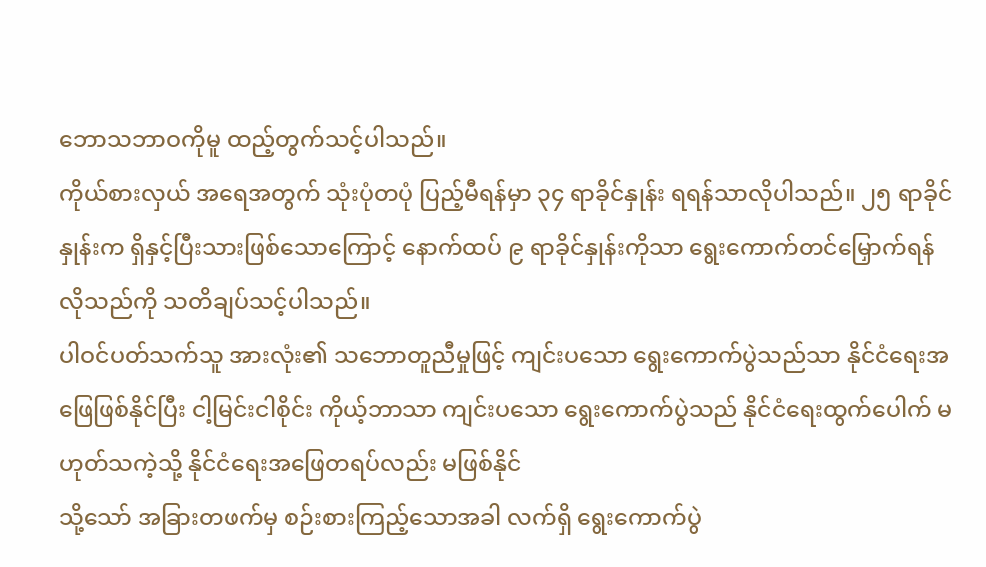ဘောသဘာဝကိုမူ ထည့်တွက်သင့်ပါသည်။
ကိုယ်စားလှယ် အရေအတွက် သုံးပုံတပုံ ပြည့်မီရန်မှာ ၃၄ ရာခိုင်နှုန်း ရရန်သာလိုပါသည်။ ၂၅ ရာခိုင်နှုန်းက ရှိနှင့်ပြီးသားဖြစ်သောကြောင့် နောက်ထပ် ၉ ရာခိုင်နှုန်းကိုသာ ရွေးကောက်တင်မြှောက်ရန် လိုသည်ကို သတိချပ်သင့်ပါသည်။
ပါဝင်ပတ်သက်သူ အားလုံး၏ သဘောတူညီမှုဖြင့် ကျင်းပသော ရွေးကောက်ပွဲသည်သာ နိုင်ငံရေးအဖြေဖြစ်နိုင်ပြီး ငါ့မြင်းငါစိုင်း ကိုယ့်ဘာသာ ကျင်းပသော ရွေးကောက်ပွဲသည် နိုင်ငံရေးထွက်ပေါက် မဟုတ်သကဲ့သို့ နိုင်ငံရေးအဖြေတရပ်လည်း မဖြစ်နိုင်
သို့သော် အခြားတဖက်မှ စဉ်းစားကြည့်သောအခါ လက်ရှိ ရွေးကောက်ပွဲ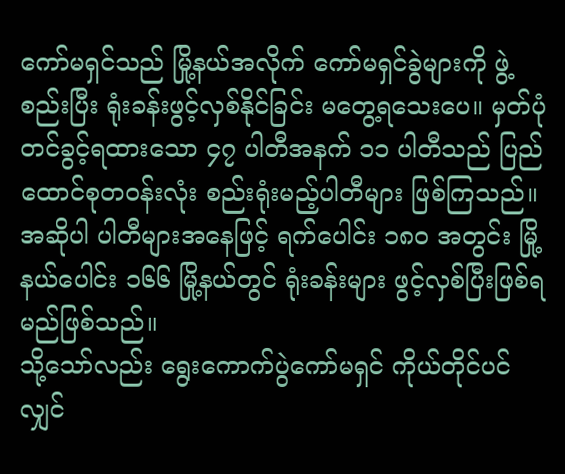ကော်မရှင်သည် မြို့နယ်အလိုက် ကော်မရှင်ခွဲများကို ဖွဲ့စည်းပြီး ရုံးခန်းဖွင့်လှစ်နိုင်ခြင်း မတွေ့ရသေးပေ။ မှတ်ပုံတင်ခွင့်ရထားသော ၄၇ ပါတီအနက် ၁၁ ပါတီသည် ပြည်ထောင်စုတဝန်းလုံး စည်းရုံးမည့်ပါတီများ ဖြစ်ကြသည်။ အဆိုပါ ပါတီများအနေဖြင့် ရက်ပေါင်း ၁၈၀ အတွင်း မြို့နယ်ပေါင်း ၁၆၆ မြို့နယ်တွင် ရုံးခန်းများ ဖွင့်လှစ်ပြီးဖြစ်ရမည်ဖြစ်သည်။
သို့သော်လည်း ရွေးကောက်ပွဲကော်မရှင် ကိုယ်တိုင်ပင်လျှင်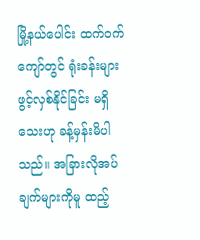မြို့နယ်ပေါင်း ထက်ဝက်ကျော်တွင် ရုံးခန်းများ ဖွင့်လှစ်နိုင်ခြင်း မရှိသေးဟု ခန့်မှန်းမိပါသည်။ အခြားလိုအပ်ချက်များကိုမူ ထည့်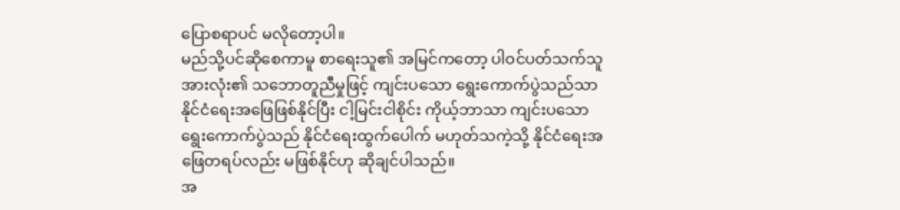ပြောစရာပင် မလိုတော့ပါ။
မည်သို့ပင်ဆိုစေကာမူ စာရေးသူ၏ အမြင်ကတော့ ပါဝင်ပတ်သက်သူ အားလုံး၏ သဘောတူညီမှုဖြင့် ကျင်းပသော ရွေးကောက်ပွဲသည်သာ နိုင်ငံရေးအဖြေဖြစ်နိုင်ပြီး ငါ့မြင်းငါစိုင်း ကိုယ့်ဘာသာ ကျင်းပသော ရွေးကောက်ပွဲသည် နိုင်ငံရေးထွက်ပေါက် မဟုတ်သကဲ့သို့ နိုင်ငံရေးအဖြေတရပ်လည်း မဖြစ်နိုင်ဟု ဆိုချင်ပါသည်။
အ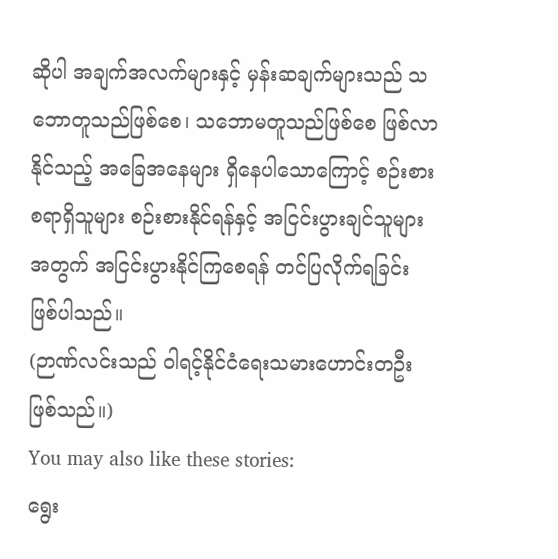ဆိုပါ အချက်အလက်များနှင့် မှန်းဆချက်များသည် သဘောတူသည်ဖြစ်စေ၊ သဘောမတူသည်ဖြစ်စေ ဖြစ်လာနိုင်သည့် အခြေအနေများ ရှိနေပါသောကြောင့် စဉ်းစားစရာရှိသူများ စဉ်းစားနိုင်ရန်နှင့် အငြင်းပွားချင်သူများအတွက် အငြင်းပွားနိုင်ကြစေရန် တင်ပြလိုက်ရခြင်း ဖြစ်ပါသည်။
(ဉာဏ်လင်းသည် ဝါရင့်နိုင်ငံရေးသမားဟောင်းတဦး ဖြစ်သည်။)
You may also like these stories:
ရွေး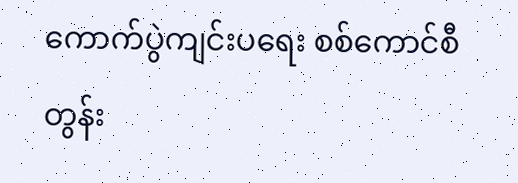ကောက်ပွဲကျင်းပရေး စစ်ကောင်စီ တွန်း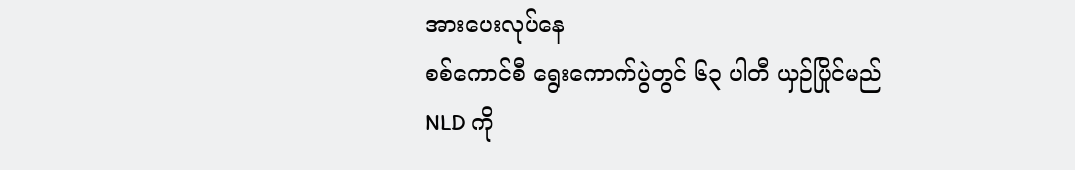အားပေးလုပ်နေ
စစ်ကောင်စီ ရွေးကောက်ပွဲတွင် ၆၃ ပါတီ ယှဉ်ပြိုင်မည်
NLD ကို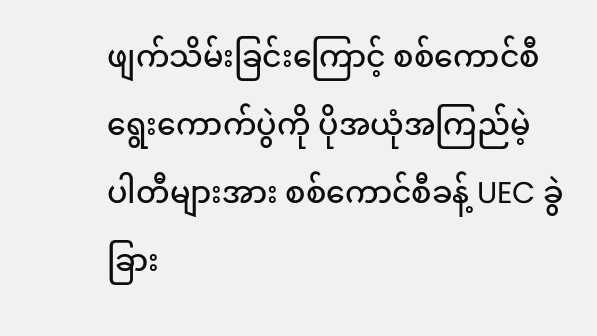ဖျက်သိမ်းခြင်းကြောင့် စစ်ကောင်စီ ရွေးကောက်ပွဲကို ပိုအယုံအကြည်မဲ့
ပါတီများအား စစ်ကောင်စီခန့် UEC ခွဲခြား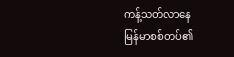ကန့်သတ်လာနေ
မြန်မာစစ်တပ်၏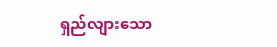ရှည်လျားသော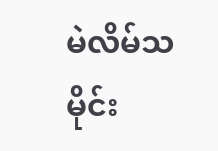မဲလိမ်သမိုင်း